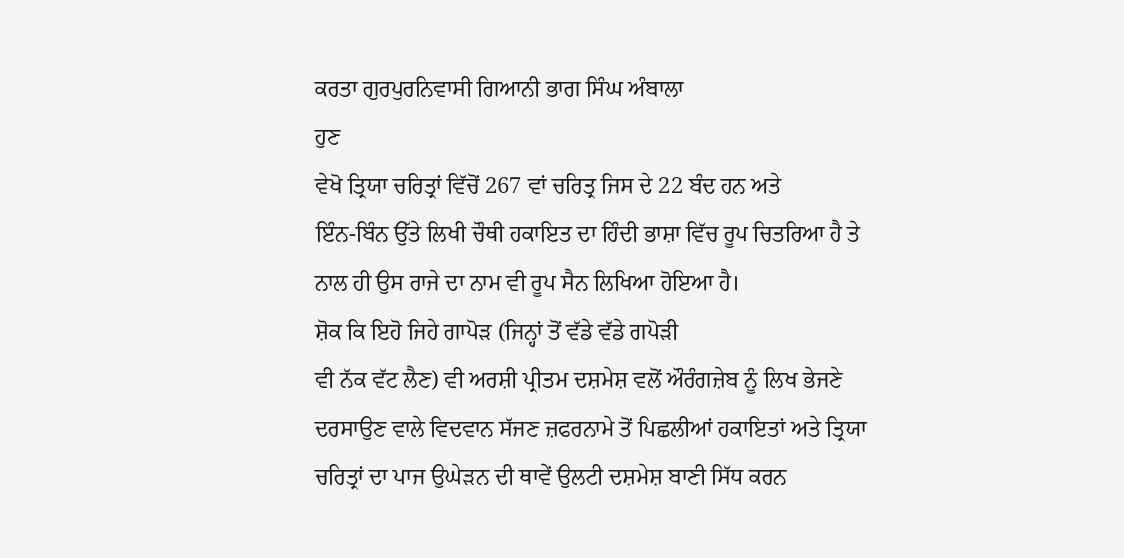ਕਰਤਾ ਗੁਰਪੁਰਨਿਵਾਸੀ ਗਿਆਨੀ ਭਾਗ ਸਿੰਘ ਅੰਬਾਲਾ
ਹੁਣ
ਵੇਖੋ ਤ੍ਰਿਯਾ ਚਰਿਤ੍ਰਾਂ ਵਿੱਚੋਂ 267 ਵਾਂ ਚਰਿਤ੍ਰ ਜਿਸ ਦੇ 22 ਬੰਦ ਹਨ ਅਤੇ
ਇੰਨ-ਬਿੰਨ ਉੱਤੇ ਲਿਖੀ ਚੌਥੀ ਹਕਾਇਤ ਦਾ ਹਿੰਦੀ ਭਾਸ਼ਾ ਵਿੱਚ ਰੂਪ ਚਿਤਰਿਆ ਹੈ ਤੇ
ਨਾਲ ਹੀ ਉਸ ਰਾਜੇ ਦਾ ਨਾਮ ਵੀ ਰੂਪ ਸੈਨ ਲਿਖਿਆ ਹੋਇਆ ਹੈ।
ਸ਼ੋਕ ਕਿ ਇਹੋ ਜਿਹੇ ਗਾਪੋੜ (ਜਿਨ੍ਹਾਂ ਤੋਂ ਵੱਡੇ ਵੱਡੇ ਗਪੋੜੀ
ਵੀ ਨੱਕ ਵੱਟ ਲੈਣ) ਵੀ ਅਰਸ਼ੀ ਪ੍ਰੀਤਮ ਦਸ਼ਮੇਸ਼ ਵਲੋਂ ਔਰੰਗਜ਼ੇਬ ਨੂੰ ਲਿਖ ਭੇਜਣੇ
ਦਰਸਾਉਣ ਵਾਲੇ ਵਿਦਵਾਨ ਸੱਜਣ ਜ਼ਫਰਨਾਮੇ ਤੋਂ ਪਿਛਲੀਆਂ ਹਕਾਇਤਾਂ ਅਤੇ ਤ੍ਰਿਯਾ
ਚਰਿਤ੍ਰਾਂ ਦਾ ਪਾਜ ਉਘੇੜਨ ਦੀ ਥਾਵੇਂ ਉਲਟੀ ਦਸ਼ਮੇਸ਼ ਬਾਣੀ ਸਿੱਧ ਕਰਨ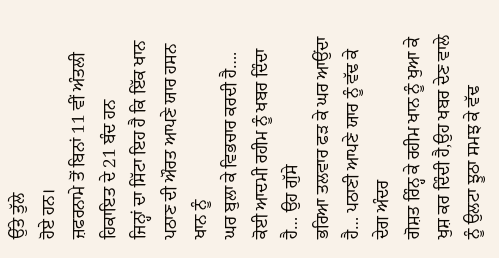ਉੱਤੇ ਤੁੱਲੇ
ਹੋਏ ਹਨ।
ਜ਼ਫਰਨਾਮੇ ਤੋਂ ਬਿਨਾਂ 11 ਵੀਂ ਅੰਤਲੀ ਹਿਕਾਇਤ ਦੇ 21 ਬੰਦ ਹਨ
ਜਿਨ੍ਹਾਂ ਦਾ ਸਿੱਟਾ ਇਹ ਹੈ ਕਿ ਇੱਕ ਖਾਨ ਪਠਾਣ ਦੀ ਔਰਤ ਆਪਣੇ ਯਾਰ ਹਸਨ ਖਾਨ ਨੂੰ
ਘਰ ਬੁਲਾ ਕੇ ਵਿਭਚਾਰ ਕਰਦੀ ਹੈ…. ਕੋਈ ਆਦਮੀ ਰਹੀਮ ਨੂੰ ਖਬਰ ਦਿੰਦਾ ਹੈ… ਉਹ ਗੁੱਸੇ
ਭਰਿਆ ਤਲਵਾਰ ਫੜ ਕੇ ਘਰ ਆਉਂਦਾ ਹੈ… ਪਠਾਣੀ ਆਪਣੇ ਯਾਰ ਨੂੰ ਵੱਢ ਕੇ ਦੇਗ ਅੰਦਰ
ਗੋਸ਼ਤ ਰਿੰਨ੍ਹ ਕੇ ਰਹੀਮ ਖਾਨ ਨੂੰ ਖੁਆ ਕੇ ਖੁਸ਼ ਕਰ ਦਿੰਦੀ ਹੈ,ਉਹ ਖਬਰ ਦੇਣ ਵਾਲੇ
ਨੂੰ ਉਲਟਾ ਝੂਠਾ ਸਮਝ ਕੇ ਵੱਢ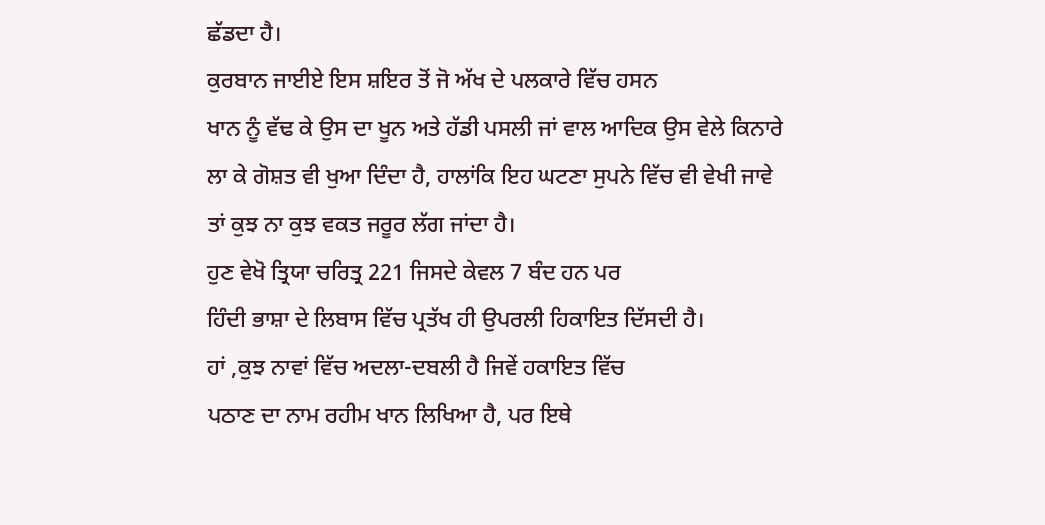ਛੱਡਦਾ ਹੈ।
ਕੁਰਬਾਨ ਜਾਈਏ ਇਸ ਸ਼ਇਰ ਤੋਂ ਜੋ ਅੱਖ ਦੇ ਪਲਕਾਰੇ ਵਿੱਚ ਹਸਨ
ਖਾਨ ਨੂੰ ਵੱਢ ਕੇ ਉਸ ਦਾ ਖੂਨ ਅਤੇ ਹੱਡੀ ਪਸਲੀ ਜਾਂ ਵਾਲ ਆਦਿਕ ਉਸ ਵੇਲੇ ਕਿਨਾਰੇ
ਲਾ ਕੇ ਗੋਸ਼ਤ ਵੀ ਖੁਆ ਦਿੰਦਾ ਹੈ, ਹਾਲਾਂਕਿ ਇਹ ਘਟਣਾ ਸੁਪਨੇ ਵਿੱਚ ਵੀ ਵੇਖੀ ਜਾਵੇ
ਤਾਂ ਕੁਝ ਨਾ ਕੁਝ ਵਕਤ ਜਰੂਰ ਲੱਗ ਜਾਂਦਾ ਹੈ।
ਹੁਣ ਵੇਖੋ ਤ੍ਰਿਯਾ ਚਰਿਤ੍ਰ 221 ਜਿਸਦੇ ਕੇਵਲ 7 ਬੰਦ ਹਨ ਪਰ
ਹਿੰਦੀ ਭਾਸ਼ਾ ਦੇ ਲਿਬਾਸ ਵਿੱਚ ਪ੍ਰਤੱਖ ਹੀ ਉਪਰਲੀ ਹਿਕਾਇਤ ਦਿੱਸਦੀ ਹੈ।
ਹਾਂ ,ਕੁਝ ਨਾਵਾਂ ਵਿੱਚ ਅਦਲਾ-ਦਬਲੀ ਹੈ ਜਿਵੇਂ ਹਕਾਇਤ ਵਿੱਚ
ਪਠਾਣ ਦਾ ਨਾਮ ਰਹੀਮ ਖਾਨ ਲਿਖਿਆ ਹੈ, ਪਰ ਇਥੇ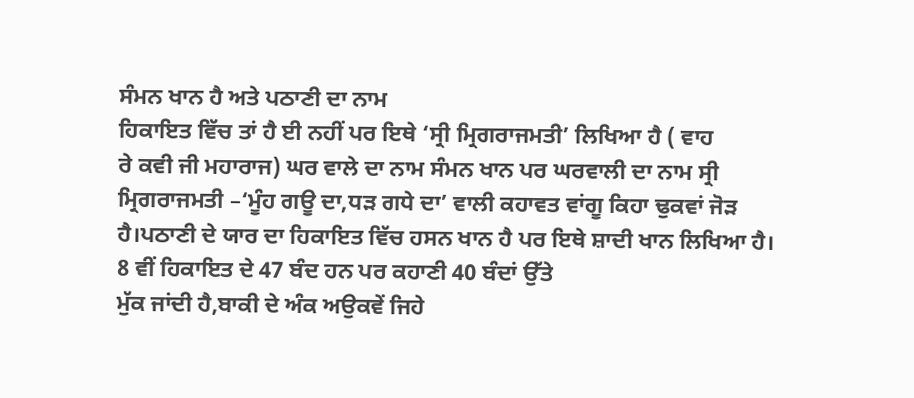ਸੰਮਨ ਖਾਨ ਹੈ ਅਤੇ ਪਠਾਣੀ ਦਾ ਨਾਮ
ਹਿਕਾਇਤ ਵਿੱਚ ਤਾਂ ਹੈ ਈ ਨਹੀਂ ਪਰ ਇਥੇ ‘ਸ੍ਰੀ ਮ੍ਰਿਗਰਾਜਮਤੀ’ ਲਿਖਿਆ ਹੈ ( ਵਾਹ
ਰੇ ਕਵੀ ਜੀ ਮਹਾਰਾਜ) ਘਰ ਵਾਲੇ ਦਾ ਨਾਮ ਸੰਮਨ ਖਾਨ ਪਰ ਘਰਵਾਲੀ ਦਾ ਨਾਮ ਸ੍ਰੀ
ਮ੍ਰਿਗਰਾਜਮਤੀ –‘ਮੂੰਹ ਗਊ ਦਾ,ਧੜ ਗਧੇ ਦਾ’ ਵਾਲੀ ਕਹਾਵਤ ਵਾਂਗੂ ਕਿਹਾ ਢੁਕਵਾਂ ਜੋੜ
ਹੈ।ਪਠਾਣੀ ਦੇ ਯਾਰ ਦਾ ਹਿਕਾਇਤ ਵਿੱਚ ਹਸਨ ਖਾਨ ਹੈ ਪਰ ਇਥੇ ਸ਼ਾਦੀ ਖਾਨ ਲਿਖਿਆ ਹੈ।
8 ਵੀਂ ਹਿਕਾਇਤ ਦੇ 47 ਬੰਦ ਹਨ ਪਰ ਕਹਾਣੀ 40 ਬੰਦਾਂ ਉੱਤੇ
ਮੁੱਕ ਜਾਂਦੀ ਹੈ,ਬਾਕੀ ਦੇ ਅੰਕ ਅਉਕਵੇਂ ਜਿਹੇ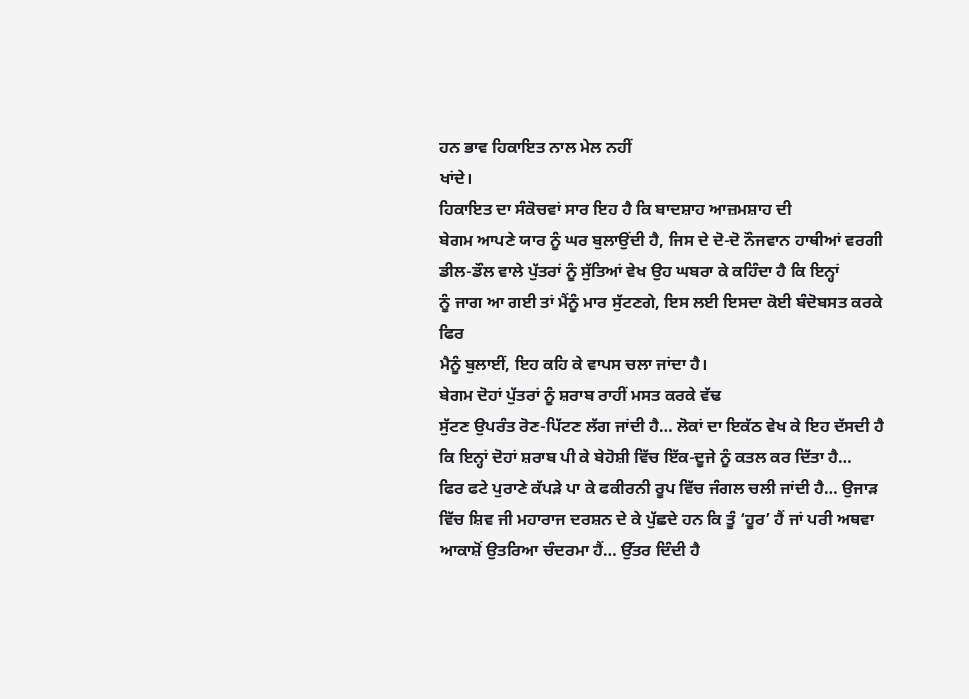ਹਨ ਭਾਵ ਹਿਕਾਇਤ ਨਾਲ ਮੇਲ ਨਹੀਂ
ਖਾਂਦੇ।
ਹਿਕਾਇਤ ਦਾ ਸੰਕੋਚਵਾਂ ਸਾਰ ਇਹ ਹੈ ਕਿ ਬਾਦਸ਼ਾਹ ਆਜ਼ਮਸ਼ਾਹ ਦੀ
ਬੇਗਮ ਆਪਣੇ ਯਾਰ ਨੂੰ ਘਰ ਬੁਲਾਉਂਦੀ ਹੈ, ਜਿਸ ਦੇ ਦੋ-ਦੋ ਨੌਜਵਾਨ ਹਾਥੀਆਂ ਵਰਗੀ
ਡੀਲ-ਡੌਲ ਵਾਲੇ ਪੁੱਤਰਾਂ ਨੂੰ ਸੁੱਤਿਆਂ ਵੇਖ ਉਹ ਘਬਰਾ ਕੇ ਕਹਿੰਦਾ ਹੈ ਕਿ ਇਨ੍ਹਾਂ
ਨੂੰ ਜਾਗ ਆ ਗਈ ਤਾਂ ਮੈਂਨੂੰ ਮਾਰ ਸੁੱਟਣਗੇ, ਇਸ ਲਈ ਇਸਦਾ ਕੋਈ ਬੰਦੋਬਸਤ ਕਰਕੇ ਫਿਰ
ਮੈਨੂੰ ਬੁਲਾਈਂ, ਇਹ ਕਹਿ ਕੇ ਵਾਪਸ ਚਲਾ ਜਾਂਦਾ ਹੈ।
ਬੇਗਮ ਦੋਹਾਂ ਪੁੱਤਰਾਂ ਨੂੰ ਸ਼ਰਾਬ ਰਾਹੀਂ ਮਸਤ ਕਰਕੇ ਵੱਢ
ਸੁੱਟਣ ਉਪਰੰਤ ਰੋਣ-ਪਿੱਟਣ ਲੱਗ ਜਾਂਦੀ ਹੈ… ਲੋਕਾਂ ਦਾ ਇਕੱਠ ਵੇਖ ਕੇ ਇਹ ਦੱਸਦੀ ਹੈ
ਕਿ ਇਨ੍ਹਾਂ ਦੋਹਾਂ ਸ਼ਰਾਬ ਪੀ ਕੇ ਬੇਹੋਸ਼ੀ ਵਿੱਚ ਇੱਕ-ਦੂਜੇ ਨੂੰ ਕਤਲ ਕਰ ਦਿੱਤਾ ਹੈ…
ਫਿਰ ਫਟੇ ਪੁਰਾਣੇ ਕੱਪੜੇ ਪਾ ਕੇ ਫਕੀਰਨੀ ਰੂਪ ਵਿੱਚ ਜੰਗਲ ਚਲੀ ਜਾਂਦੀ ਹੈ… ਉਜਾੜ
ਵਿੱਚ ਸ਼ਿਵ ਜੀ ਮਹਾਰਾਜ ਦਰਸ਼ਨ ਦੇ ਕੇ ਪੁੱਛਦੇ ਹਨ ਕਿ ਤੂੰ ‘ਹੂਰ’ ਹੈਂ ਜਾਂ ਪਰੀ ਅਥਵਾ
ਆਕਾਸ਼ੋਂ ਉਤਰਿਆ ਚੰਦਰਮਾ ਹੈਂ… ਉੱਤਰ ਦਿੰਦੀ ਹੈ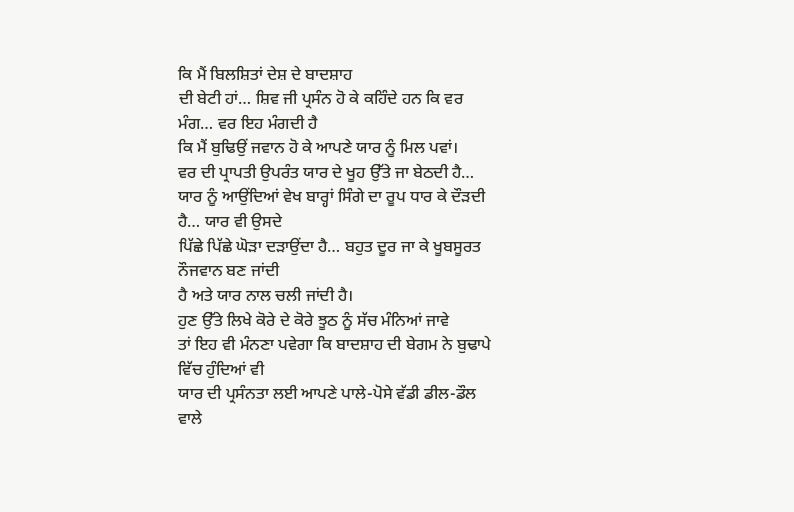ਕਿ ਮੈਂ ਬਿਲਸ਼ਿਤਾਂ ਦੇਸ਼ ਦੇ ਬਾਦਸ਼ਾਹ
ਦੀ ਬੇਟੀ ਹਾਂ… ਸ਼ਿਵ ਜੀ ਪ੍ਰਸੰਨ ਹੋ ਕੇ ਕਹਿੰਦੇ ਹਨ ਕਿ ਵਰ ਮੰਗ… ਵਰ ਇਹ ਮੰਗਦੀ ਹੈ
ਕਿ ਮੈਂ ਬੁਢਿਉਂ ਜਵਾਨ ਹੋ ਕੇ ਆਪਣੇ ਯਾਰ ਨੂੰ ਮਿਲ ਪਵਾਂ।
ਵਰ ਦੀ ਪ੍ਰਾਪਤੀ ਉਪਰੰਤ ਯਾਰ ਦੇ ਖੂਹ ਉੱਤੇ ਜਾ ਬੇਠਦੀ ਹੈ…
ਯਾਰ ਨੂੰ ਆਉਂਦਿਆਂ ਵੇਖ ਬਾਰ੍ਹਾਂ ਸਿੰਗੇ ਦਾ ਰੂਪ ਧਾਰ ਕੇ ਦੌੜਦੀ ਹੈ… ਯਾਰ ਵੀ ਉਸਦੇ
ਪਿੱਛੇ ਪਿੱਛੇ ਘੋੜਾ ਦੜਾਉਂਦਾ ਹੈ… ਬਹੁਤ ਦੂਰ ਜਾ ਕੇ ਖੂਬਸੂਰਤ ਨੌਜਵਾਨ ਬਣ ਜਾਂਦੀ
ਹੈ ਅਤੇ ਯਾਰ ਨਾਲ ਚਲੀ ਜਾਂਦੀ ਹੈ।
ਹੁਣ ਉੱਤੇ ਲਿਖੇ ਕੋਰੇ ਦੇ ਕੋਰੇ ਝੂਠ ਨੂੰ ਸੱਚ ਮੰਨਿਆਂ ਜਾਵੇ
ਤਾਂ ਇਹ ਵੀ ਮੰਨਣਾ ਪਵੇਗਾ ਕਿ ਬਾਦਸ਼ਾਹ ਦੀ ਬੇਗਮ ਨੇ ਬੁਢਾਪੇ ਵਿੱਚ ਹੁੰਦਿਆਂ ਵੀ
ਯਾਰ ਦੀ ਪ੍ਰਸੰਨਤਾ ਲਈ ਆਪਣੇ ਪਾਲੇ-ਪੋਸੇ ਵੱਡੀ ਡੀਲ-ਡੌਲ ਵਾਲੇ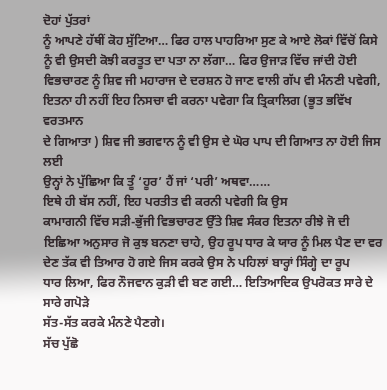ਦੋਹਾਂ ਪੁੱਤਰਾਂ
ਨੂੰ ਆਪਣੇ ਹੱਥੀਂ ਕੋਹ ਸੁੱਟਿਆ… ਫਿਰ ਹਾਲ ਪਾਹਰਿਆ ਸੁਣ ਕੇ ਆਏ ਲੋਕਾਂ ਵਿੱਚੋਂ ਕਿਸੇ
ਨੂੰ ਵੀ ਉਸਦੀ ਕੋਝੀ ਕਰਤੂਤ ਦਾ ਪਤਾ ਨਾ ਲੱਗਾ… ਫਿਰ ਉਜਾੜ ਵਿੱਚ ਜਾਂਦੀ ਹੋਈ
ਵਿਭਚਾਰਣ ਨੂੰ ਸ਼ਿਵ ਜੀ ਮਹਾਰਾਜ ਦੇ ਦਰਸ਼ਨ ਹੋ ਜਾਣ ਵਾਲੀ ਗੱਪ ਵੀ ਮੰਨਣੀ ਪਵੇਗੀ,
ਇਤਨਾ ਹੀ ਨਹੀਂ ਇਹ ਨਿਸਚਾ ਵੀ ਕਰਨਾ ਪਵੇਗਾ ਕਿ ਤ੍ਰਿਕਾਲਿਗ (ਭੂਤ ਭਵਿੱਖ ਵਰਤਮਾਨ
ਦੇ ਗਿਆਤਾ ) ਸ਼ਿਵ ਜੀ ਭਗਵਾਨ ਨੂੰ ਵੀ ਉਸ ਦੇ ਘੋਰ ਪਾਪ ਦੀ ਗਿਆਤ ਨਾ ਹੋਈ ਜਿਸ ਲਈ
ਉਨ੍ਹਾਂ ਨੇ ਪੁੱਛਿਆ ਕਿ ਤੂੰ ‘ਹੂਰ’ ਹੈਂ ਜਾਂ ‘ਪਰੀ’ ਅਥਵਾ……
ਇਥੇ ਹੀ ਬੱਸ ਨਹੀਂ, ਇਹ ਪਰਤੀਤ ਵੀ ਕਰਨੀ ਪਵੇਗੀ ਕਿ ਉਸ
ਕਾਮਾਗਨੀ ਵਿੱਚ ਸੜੀ-ਭੁੱਜੀ ਵਿਭਚਾਰਣ ਉੱਤੇ ਸ਼ਿਵ ਸੰਕਰ ਇਤਨਾ ਰੀਝੇ ਜੋ ਦੀ
ਇਛਿਆ ਅਨੁਸਾਰ ਜੋ ਕੁਝ ਬਨਣਾ ਚਾਹੇ, ਉਹ ਰੂਪ ਧਾਰ ਕੇ ਯਾਰ ਨੂੰ ਮਿਲ ਪੈਣ ਦਾ ਵਰ
ਦੇਣ ਤੱਕ ਵੀ ਤਿਆਰ ਹੋ ਗਏ ਜਿਸ ਕਰਕੇ ਉਸ ਨੇ ਪਹਿਲਾਂ ਬਾਰ੍ਹਾਂ ਸਿੰਗ੍ਹੇ ਦਾ ਰੂਪ
ਧਾਰ ਲਿਆ, ਫਿਰ ਨੌਜਵਾਨ ਕੁੜੀ ਵੀ ਬਣ ਗਈ… ਇਤਿਆਦਿਕ ਉਪਰੋਕਤ ਸਾਰੇ ਦੇ ਸਾਰੇ ਗਪੋੜੇ
ਸੱਤ-ਸੱਤ ਕਰਕੇ ਮੰਨਣੇ ਪੈਣਗੇ।
ਸੱਚ ਪੁੱਛੋ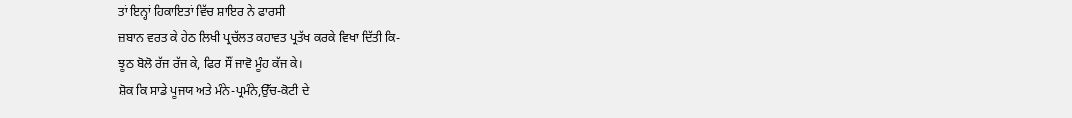ਤਾਂ ਇਨ੍ਹਾਂ ਹਿਕਾਇਤਾਂ ਵਿੱਚ ਸ਼ਾਇਰ ਨੇ ਫਾਰਸੀ
ਜ਼ਬਾਨ ਵਰਤ ਕੇ ਹੇਠ ਲਿਖੀ ਪ੍ਰਚੱਲਤ ਕਹਾਵਤ ਪ੍ਰਤੱਖ ਕਰਕੇ ਵਿਖਾ ਦਿੱਤੀ ਕਿ-
ਝੂਠ ਬੋਲੋ ਰੱਜ ਰੱਜ ਕੇ, ਫਿਰ ਸੌਂ ਜਾਵੋ ਮੂੰਹ ਕੱਜ ਕੇ।
ਸ਼ੋਕ ਕਿ ਸਾਡੇ ਪੂਜਯ ਅਤੇ ਮੰਨੇ-ਪ੍ਰਮੰਨੇ,ਉੱਚ-ਕੋਟੀ ਦੇ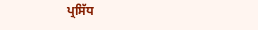ਪ੍ਰਸਿੱਧ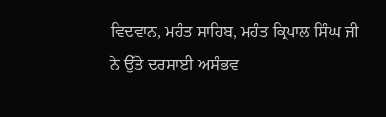ਵਿਦਵਾਨ, ਮਹੰਤ ਸਾਹਿਬ, ਮਹੰਤ ਕ੍ਰਿਪਾਲ ਸਿੰਘ ਜੀ ਨੇ ਉੱਤੇ ਦਰਸਾਈ ਅਸੰਭਵ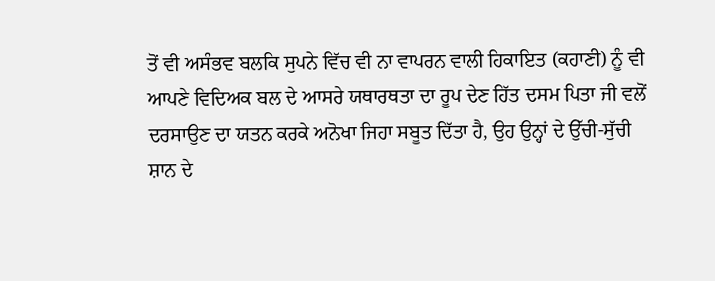ਤੋਂ ਵੀ ਅਸੰਭਵ ਬਲਕਿ ਸੁਪਨੇ ਵਿੱਚ ਵੀ ਨਾ ਵਾਪਰਨ ਵਾਲੀ ਹਿਕਾਇਤ (ਕਹਾਣੀ) ਨੂੰ ਵੀ
ਆਪਣੇ ਵਿਦਿਅਕ ਬਲ ਦੇ ਆਸਰੇ ਯਥਾਰਥਤਾ ਦਾ ਰੂਪ ਦੇਣ ਹਿੱਤ ਦਸਮ ਪਿਤਾ ਜੀ ਵਲੋਂ
ਦਰਸਾਉਣ ਦਾ ਯਤਨ ਕਰਕੇ ਅਨੋਖਾ ਜਿਹਾ ਸਬੂਤ ਦਿੱਤਾ ਹੈ, ਉਹ ਉਨ੍ਹਾਂ ਦੇ ਉੱਚੀ-ਸੁੱਚੀ
ਸ਼ਾਨ ਦੇ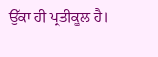ਉੱਕਾ ਹੀ ਪ੍ਰਤੀਕੂਲ ਹੈ।